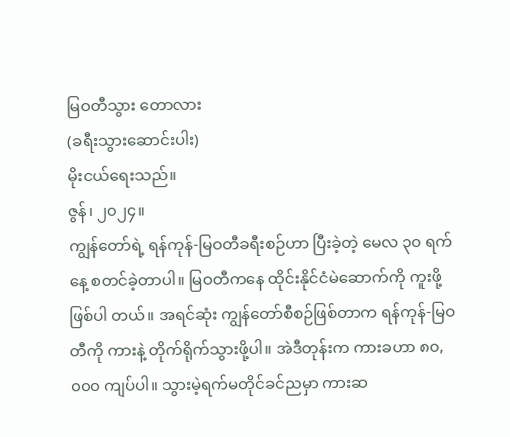မြဝတီသွား တောလား
(ခရီးသွားဆောင်းပါး)
မိုးငယ်ရေးသည်။
ဇွန်၊ ၂၀၂၄။
ကျွန်တော်ရဲ့ ရန်ကုန်-မြဝတီခရီးစဉ်ဟာ ပြီးခဲ့တဲ့ မေလ ၃၀ ရက်နေ့ စတင်ခဲ့တာပါ။ မြဝတီကနေ ထိုင်းနိုင်ငံမဲဆောက်ကို ကူးဖို့ဖြစ်ပါ တယ်။ အရင်ဆုံး ကျွန်တော်စီစဉ်ဖြစ်တာက ရန်ကုန်-မြဝတီကို ကားနဲ့ တိုက်ရိုက်သွားဖို့ပါ။ အဲဒီတုန်းက ကားခဟာ ၈၀,၀၀၀ ကျပ်ပါ။ သွားမဲ့ရက်မတိုင်ခင်ညမှာ ကားဆ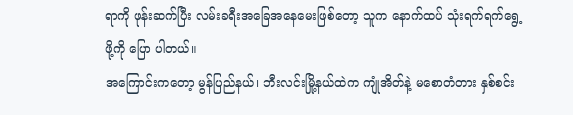ရာကို ဖုန်းဆက်ပြီး လမ်းခရီးအခြေအနေမေးဖြစ်တော့ သူက နောက်ထပ် သုံးရက်ရက်ရွေ့ဖို့ကို ပြော ပါတယ်။
အကြောင်းကတော့ မွန်ပြည်နယ်၊ ဘီးလင်းမြို့နယ်ထဲက ကျုံအိတ်နဲ့ မစောတံတား နှစ်စင်း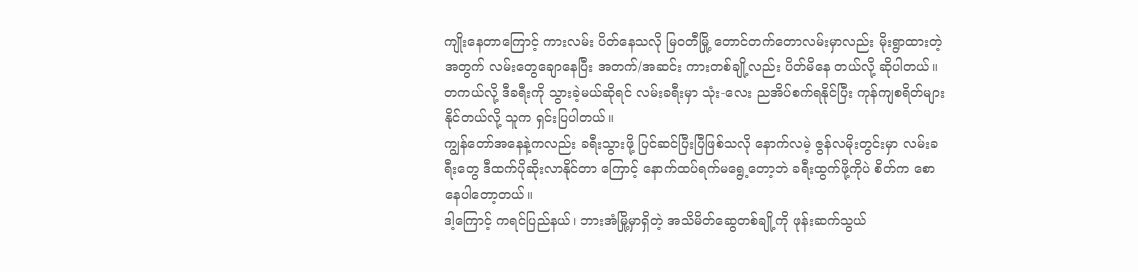ကျိုးနေတာကြောင့် ကားလမ်း ပိတ်နေသလို မြဝတီမြို့ တောင်တက်တောလမ်းမှာလည်း မိုးရွာထားတဲ့အတွက် လမ်းတွေချောနေပြီး အတက်/အဆင်း ကားတစ်ချို့လည်း ပိတ်မိနေ တယ်လို့ ဆိုပါတယ်။
တကယ်လို့ ဒီခရီးကို သွားခဲ့မယ်ဆိုရင် လမ်းခရီးမှာ သုံး-လေး ညအိပ်စက်ရနိုင်ပြီး ကုန်ကျစရိတ်များနိုင်တယ်လို့ သူက ရှင်းပြပါတယ်။
ကျွန်တော်အနေနဲ့ကလည်း ခရီးသွားဖို့ ပြင်ဆင်ပြီးပြီဖြစ်သလို နောက်လမဲ့ ဇွန်လမိုးတွင်းမှာ လမ်းခရီးတွေ ဒီထက်ပိုဆိုးလာနိုင်တာ ကြောင့် နောက်ထပ်ရက်မရွေ့တော့ဘဲ ခရီးထွက်ဖို့ကိုပဲ စိတ်က စောနေပါတော့တယ်။
ဒါ့ကြောင့် ကရင်ပြည်နယ်၊ ဘားအံမြို့မှာရှိတဲ့ အသိမိတ်ဆွေတစ်ချို့ကို ဖုန်းဆက်သွယ်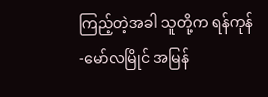ကြည့်တဲ့အခါ သူတို့က ရန်ကုန်-မော်လမြိုင် အမြန်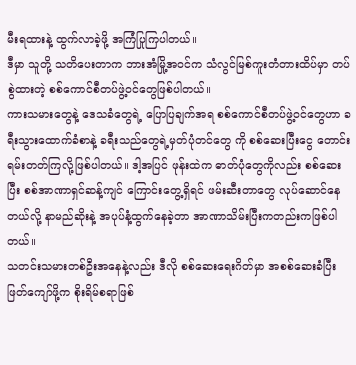မီးရထားနဲ့ ထွက်လာခဲ့ဖို့ အကြံပြုကြပါတယ်။
ဒီမှာ သူတို့ သတိပေးတာက ဘားအံမြို့အဝင်က သံလွင်မြစ်ကူးတံတားထိပ်မှာ တပ်စွဲထားတဲ့ စစ်ကောင်စီတပ်ဖွဲ့ဝင်တွေဖြစ်ပါတယ်။
ကားသမားတွေနဲ့ ဒေသခံတွေရဲ့ ပြောပြချက်အရ စစ်ကောင်စီတပ်ဖွဲ့ဝင်တွေဟာ ခရီးသွားထောက်ခံစာနဲ့ ခရီးသည်တွေရဲ့မှတ်ပုံတင်တွေ ကို စစ်ဆေးပြီးငွေ တောင်းရမ်းတတ်ကြလို့ဖြစ်ပါတယ်။ ဒါ့အပြင် ဖုန်းထဲက ဓာတ်ပုံတွေကိုလည်း စစ်ဆေးပြီး စစ်အာဏာရှင်ဆန့်ကျင် ကြောင်းတွေ့ရှိရင် ဖမ်းဆီးတာတွေ လုပ်ဆောင်နေတယ်လို့ နာမည်ဆိုးနဲ့ အပုပ်နံ့ထွက်နေခဲ့တာ အာဏာသိမ်းပြီးကတည်းကဖြစ်ပါတယ်။
သတင်းသမားတစ်ဦးအနေနဲ့လည်း ဒီလို စစ်ဆေးရေးဂိတ်မှာ အစစ်ဆေးခံပြီး ဖြတ်ကျော်ဖို့က စိုးရိမ်စရာဖြစ်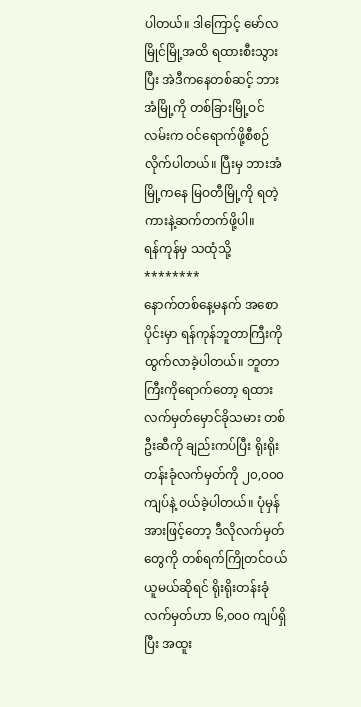ပါတယ်။ ဒါကြောင့် မော်လမြိုင်မြို့အထိ ရထားစီးသွားပြီး အဲဒီကနေတစ်ဆင့် ဘားအံမြို့ကို တစ်ခြားမြို့ဝင်လမ်းက ဝင်ရောက်ဖို့စီစဉ်လိုက်ပါတယ်။ ပြီးမှ ဘားအံမြို့ကနေ မြဝတီမြို့ကို ရတဲ့ကားနဲ့ဆက်တက်ဖို့ပါ။
ရန်ကုန်မှ သထုံသို့
********
နောက်တစ်နေ့မနက် အစောပိုင်းမှာ ရန်ကုန်ဘူတာကြီးကို ထွက်လာခဲ့ပါတယ်။ ဘူတာကြီးကိုရောက်တော့ ရထားလက်မှတ်မှောင်ခိုသမား တစ်ဦးဆီကို ချည်းကပ်ပြီး ရိုးရိုးတန်းခုံလက်မှတ်ကို ၂၀,၀၀၀ ကျပ်နဲ့ ဝယ်ခဲ့ပါတယ်။ ပုံမှန်အားဖြင့်တော့ ဒီလိုလက်မှတ်တွေကို တစ်ရက်ကြိုတင်ဝယ်ယူမယ်ဆိုရင် ရိုးရိုးတန်းခုံလက်မှတ်ဟာ ၆,၀၀၀ ကျပ်ရှိပြီး အထူး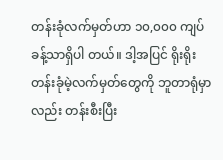တန်းခုံလက်မှတ်ဟာ ၁၀,၀၀၀ ကျပ်ခန့်သာရှိပါ တယ်။ ဒါ့အပြင် ရိုးရိုးတန်းခုံမဲ့လက်မှတ်တွေကို ဘူတာရုံမှာလည်း တန်းစီးပြီး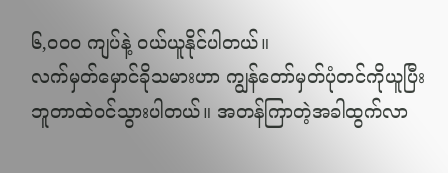၆,၀၀၀ ကျပ်နဲ့ ဝယ်ယူနိုင်ပါတယ်။
လက်မှတ်မှောင်ခိုသမားဟာ ကျွန်တော်မှတ်ပုံတင်ကိုယူပြီး ဘူတာထဲဝင်သွားပါတယ်။ အတန်ကြာတဲ့အခါထွက်လာ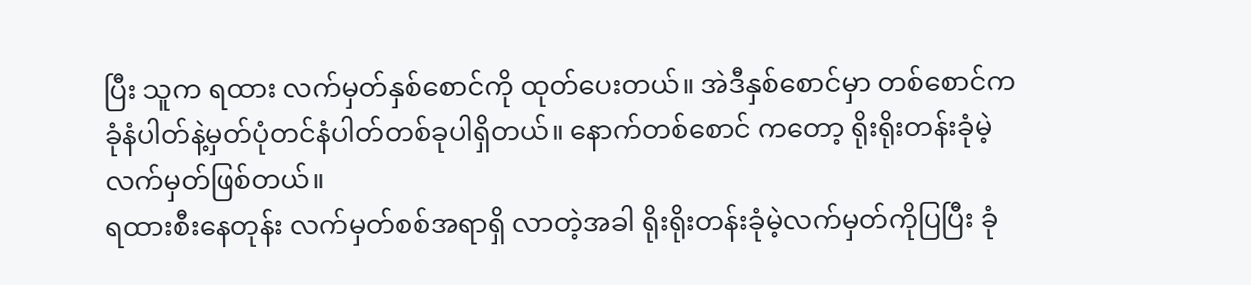ပြီး သူက ရထား လက်မှတ်နှစ်စောင်ကို ထုတ်ပေးတယ်။ အဲဒီနှစ်စောင်မှာ တစ်စောင်က ခုံနံပါတ်နဲ့မှတ်ပုံတင်နံပါတ်တစ်ခုပါရှိတယ်။ နောက်တစ်စောင် ကတော့ ရိုးရိုးတန်းခုံမဲ့လက်မှတ်ဖြစ်တယ်။
ရထားစီးနေတုန်း လက်မှတ်စစ်အရာရှိ လာတဲ့အခါ ရိုးရိုးတန်းခုံမဲ့လက်မှတ်ကိုပြပြီး ခုံ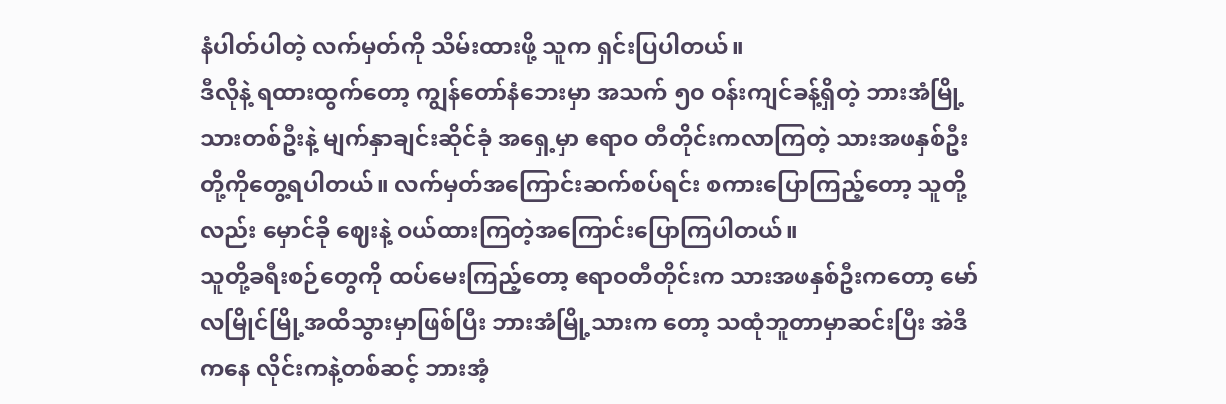နံပါတ်ပါတဲ့ လက်မှတ်ကို သိမ်းထားဖို့ သူက ရှင်းပြပါတယ်။
ဒီလိုနဲ့ ရထားထွက်တော့ ကျွန်တော်နံဘေးမှာ အသက် ၅၀ ဝန်းကျင်ခန့်ရှိတဲ့ ဘားအံမြို့သားတစ်ဦးနဲ့ မျက်နှာချင်းဆိုင်ခုံ အရှေ့မှာ ဧရာဝ တီတိုင်းကလာကြတဲ့ သားအဖနှစ်ဦးတို့ကိုတွေ့ရပါတယ်။ လက်မှတ်အကြောင်းဆက်စပ်ရင်း စကားပြောကြည့်တော့ သူတို့လည်း မှောင်ခို ဈေးနဲ့ ဝယ်ထားကြတဲ့အကြောင်းပြောကြပါတယ်။
သူတို့ခရီးစဉ်တွေကို ထပ်မေးကြည့်တော့ ဧရာဝတီတိုင်းက သားအဖနှစ်ဦးကတော့ မော်လမြိုင်မြို့အထိသွားမှာဖြစ်ပြီး ဘားအံမြို့သားက တော့ သထုံဘူတာမှာဆင်းပြီး အဲဒီကနေ လိုင်းကနဲ့တစ်ဆင့် ဘားအံ့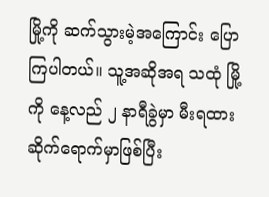မြို့ကို ဆက်သွားမဲ့အကြောင်း ပြောကြပါတယ်။ သူ့အဆိုအရ သထုံ မြို့ကို နေ့လည် ၂ နာရီခွဲမှာ မီးရထားဆိုက်ရောက်မှာဖြစ်ပြီး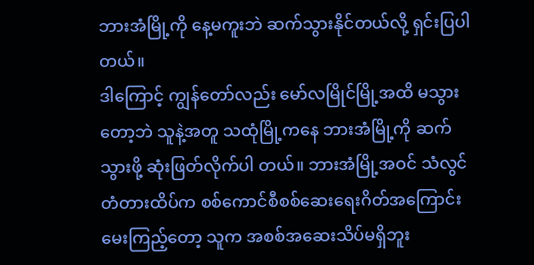ဘားအံမြို့ကို နေ့မကူးဘဲ ဆက်သွားနိုင်တယ်လို့ ရှင်းပြပါတယ်။
ဒါကြောင့် ကျွန်တော်လည်း မော်လမြိုင်မြို့အထိ မသွားတော့ဘဲ သူနဲ့အတူ သထုံမြို့ကနေ ဘားအံမြို့ကို ဆက်သွားဖို့ ဆုံးဖြတ်လိုက်ပါ တယ်။ ဘားအံမြို့အဝင် သံလွင်တံတားထိပ်က စစ်ကောင်စီစစ်ဆေးရေးဂိတ်အကြောင်းမေးကြည့်တော့ သူက အစစ်အဆေးသိပ်မရှိဘူး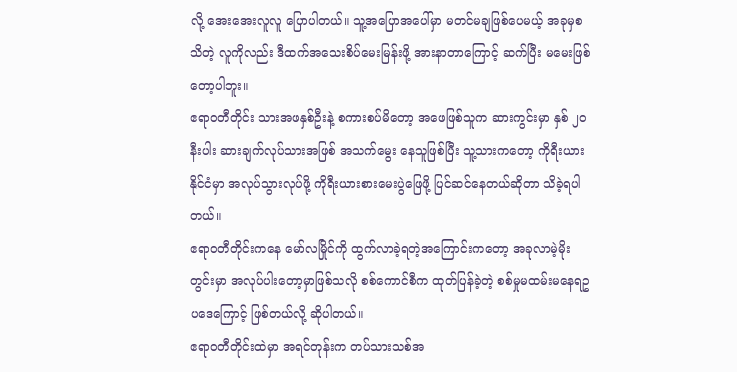လို့ အေးအေးလူလူ ပြောပါတယ်။ သူ့အပြောအပေါ်မှာ မတင်မချဖြစ်ပေမယ့် အခုမှစသိတဲ့ လူကိုလည်း ဒီထက်အသေးစိပ်မေးမြန်းဖို့ အားနာတာကြောင့် ဆက်ပြီး မမေးဖြစ်တော့ပါဘူး။
ဧရာဝတီတိုင်း သားအဖနှစ်ဦးနဲ့ စကားစပ်မိတော့ အဖေဖြစ်သူက ဆားကွင်းမှာ နှစ် ၂၀ နီးပါး ဆားချက်လုပ်သားအဖြစ် အသက်မွေး နေသူဖြစ်ပြီး သူ့သားကတော့ ကိုရီးယားနိုင်ငံမှာ အလုပ်သွားလုပ်ဖို့ ကိုရီးယားစားမေးပွဲဖြေဖို့ ပြင်ဆင်နေတယ်ဆိုတာ သိခဲ့ရပါတယ်။
ဧရာဝတီတိုင်းကနေ မော်လမြိုင်ကို ထွက်လာခဲ့ရတဲ့အကြောင်းကတော့ အခုလာမဲ့မိုးတွင်းမှာ အလုပ်ပါးတော့မှာဖြစ်သလို စစ်ကောင်စီက ထုတ်ပြန်ခဲ့တဲ့ စစ်မှုမထမ်းမနေရဥပဒေကြောင့် ဖြစ်တယ်လို့ ဆိုပါတယ်။
ဧရာဝတီတိုင်းထဲမှာ အရင်တုန်းက တပ်သားသစ်အ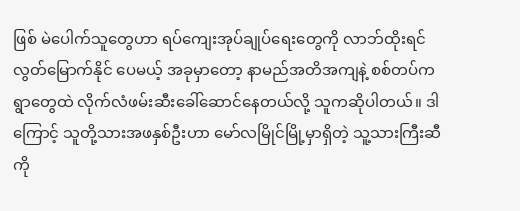ဖြစ် မဲပေါက်သူတွေဟာ ရပ်ကျေးအုပ်ချုပ်ရေးတွေကို လာဘ်ထိုးရင် လွတ်မြောက်နိုင် ပေမယ့် အခုမှာတော့ နာမည်အတိအကျနဲ့ စစ်တပ်က ရွာတွေထဲ လိုက်လံဖမ်းဆီးခေါ်ဆောင်နေတယ်လို့ သူကဆိုပါတယ်။ ဒါကြောင့် သူတို့သားအဖနှစ်ဦးဟာ မော်လမြိုင်မြို့မှာရှိတဲ့ သူ့သားကြီးဆီကို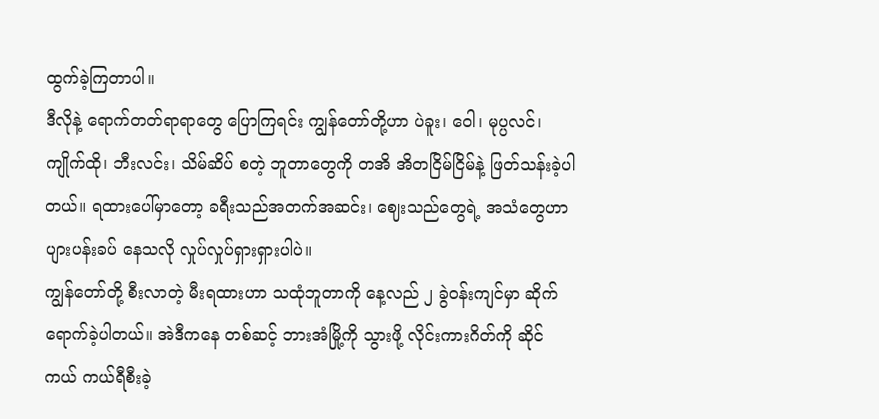ထွက်ခဲ့ကြတာပါ။
ဒီလိုနဲ့ ရောက်တတ်ရာရာတွေ ပြောကြရင်း ကျွန်တော်တို့ဟာ ပဲခူး၊ ဝေါ၊ မုပ္ပလင်၊ ကျိုက်ထို၊ ဘီးလင်း၊ သိမ်ဆိပ် စတဲ့ ဘူတာတွေကို တအိ အိတငြိမ်ငြိမ်နဲ့ ဖြတ်သန်းခဲ့ပါတယ်။ ရထားပေါ်မှာတော့ ခရီးသည်အတက်အဆင်း၊ ဈေးသည်တွေရဲ့ အသံတွေဟာ ပျားပန်းခပ် နေသလို လှုပ်လှုပ်ရှားရှားပါပဲ။
ကျွန်တော်တို့ စီးလာတဲ့ မီးရထားဟာ သထုံဘူတာကို နေ့လည် ၂ ခွဲဝန်းကျင်မှာ ဆိုက်ရောက်ခဲ့ပါတယ်။ အဲဒီကနေ တစ်ဆင့် ဘားအံမြို့ကို သွားဖို့ လိုင်းကားဂိတ်ကို ဆိုင်ကယ် ကယ်ရီစီးခဲ့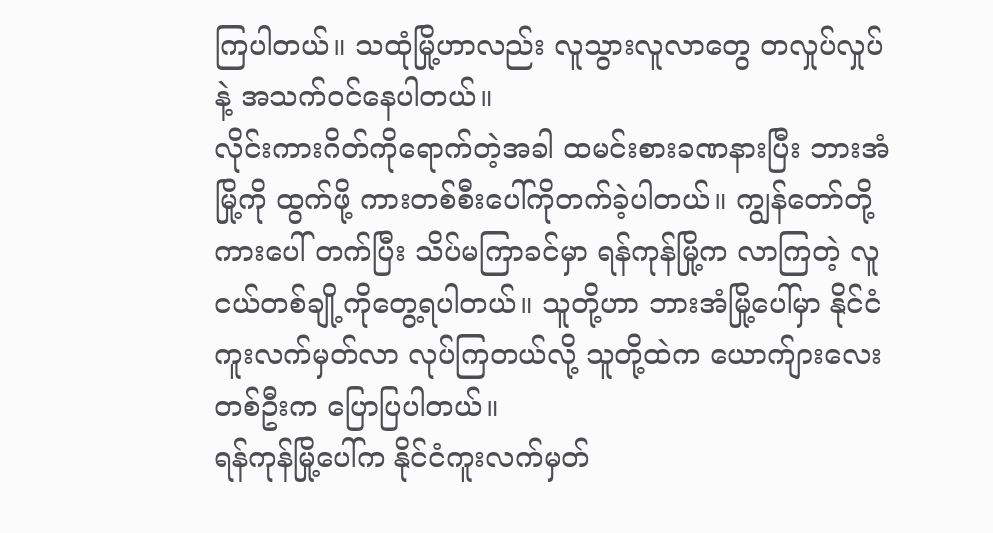ကြပါတယ်။ သထုံမြို့ဟာလည်း လူသွားလူလာတွေ တလှုပ်လှုပ်နဲ့ အသက်ဝင်နေပါတယ်။
လိုင်းကားဂိတ်ကိုရောက်တဲ့အခါ ထမင်းစားခဏနားပြီး ဘားအံမြို့ကို ထွက်ဖို့ ကားတစ်စီးပေါ်ကိုတက်ခဲ့ပါတယ်။ ကျွန်တော်တို့ ကားပေါ် တက်ပြီး သိပ်မကြာခင်မှာ ရန်ကုန်မြို့က လာကြတဲ့ လူငယ်တစ်ချို့ကိုတွေ့ရပါတယ်။ သူတို့ဟာ ဘားအံမြို့ပေါ်မှာ နိုင်ငံကူးလက်မှတ်လာ လုပ်ကြတယ်လို့ သူတို့ထဲက ယောက်ျားလေးတစ်ဦးက ပြောပြပါတယ်။
ရန်ကုန်မြို့ပေါ်က နိုင်ငံကူးလက်မှတ်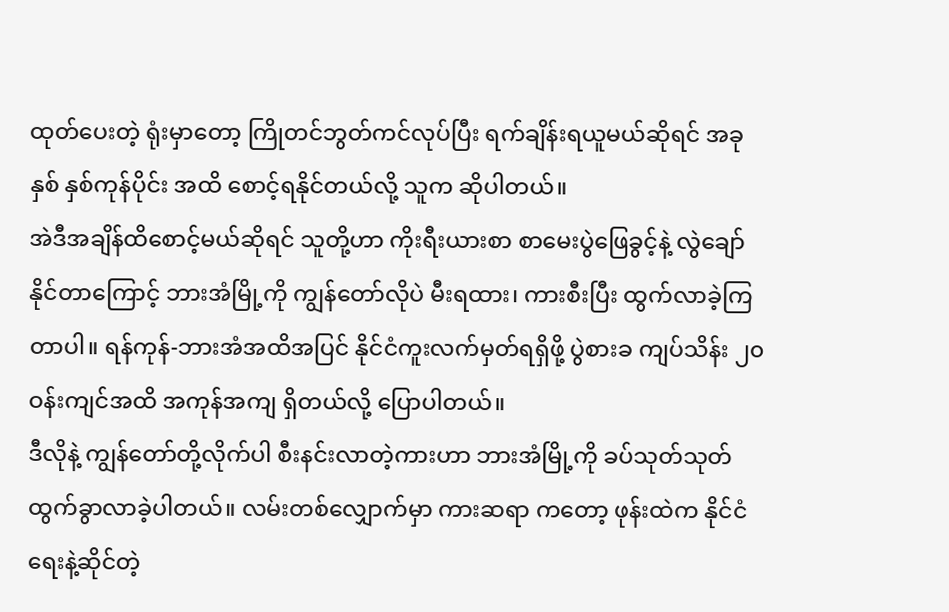ထုတ်ပေးတဲ့ ရုံးမှာတော့ ကြိုတင်ဘွတ်ကင်လုပ်ပြီး ရက်ချိန်းရယူမယ်ဆိုရင် အခုနှစ် နှစ်ကုန်ပိုင်း အထိ စောင့်ရနိုင်တယ်လို့ သူက ဆိုပါတယ်။
အဲဒီအချိန်ထိစောင့်မယ်ဆိုရင် သူတို့ဟာ ကိုးရီးယားစာ စာမေးပွဲဖြေခွင့်နဲ့ လွဲချော်နိုင်တာကြောင့် ဘားအံမြို့ကို ကျွန်တော်လိုပဲ မီးရထား၊ ကားစီးပြီး ထွက်လာခဲ့ကြတာပါ။ ရန်ကုန်-ဘားအံအထိအပြင် နိုင်ငံကူးလက်မှတ်ရရှိဖို့ ပွဲစားခ ကျပ်သိန်း ၂၀ ဝန်းကျင်အထိ အကုန်အကျ ရှိတယ်လို့ ပြောပါတယ်။
ဒီလိုနဲ့ ကျွန်တော်တို့လိုက်ပါ စီးနင်းလာတဲ့ကားဟာ ဘားအံမြို့ကို ခပ်သုတ်သုတ် ထွက်ခွာလာခဲ့ပါတယ်။ လမ်းတစ်လျှောက်မှာ ကားဆရာ ကတော့ ဖုန်းထဲက နိုင်ငံရေးနဲ့ဆိုင်တဲ့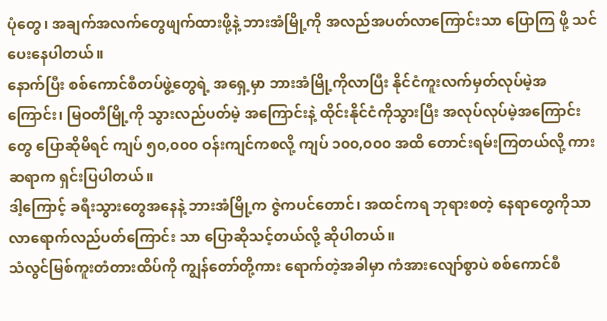ပုံတွေ၊ အချက်အလက်တွေဖျက်ထားဖို့နဲ့ ဘားအံမြို့ကို အလည်အပတ်လာကြောင်းသာ ပြောကြ ဖို့ သင်ပေးနေပါတယ်။
နောက်ပြီး စစ်ကောင်စီတပ်ဖွဲ့တွေရဲ့ အရှေ့မှာ ဘားအံမြို့ကိုလာပြီး နိုင်ငံကူးလက်မှတ်လုပ်မဲ့အကြောင်း၊ မြဝတီမြို့ကို သွားလည်ပတ်မဲ့ အကြောင်းနဲ့ ထိုင်းနိုင်ငံကိုသွားပြီး အလုပ်လုပ်မဲ့အကြောင်းတွေ ပြောဆိုမိရင် ကျပ် ၅၀,၀၀၀ ဝန်းကျင်ကစလို့ ကျပ် ၁၀၀,၀၀၀ အထိ တောင်းရမ်းကြတယ်လို့ ကားဆရာက ရှင်းပြပါတယ်။
ဒါ့ကြောင့် ခရီးသွားတွေအနေနဲ့ ဘားအံမြို့က ဇွဲကပင်တောင်၊ အထင်ကရ ဘုရားစတဲ့ နေရာတွေကိုသာ လာရောက်လည်ပတ်ကြောင်း သာ ပြောဆိုသင့်တယ်လို့ ဆိုပါတယ်။
သံလွင်မြစ်ကူးတံတားထိပ်ကို ကျွန်တော်တို့ကား ရောက်တဲ့အခါမှာ ကံအားလျော်စွာပဲ စစ်ကောင်စီ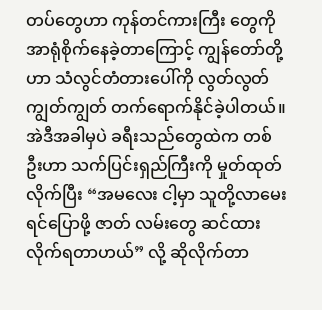တပ်တွေဟာ ကုန်တင်ကားကြီး တွေကို အာရုံစိုက်နေခဲ့တာကြောင့် ကျွန်တော်တို့ဟာ သံလွင်တံတားပေါ်ကို လွတ်လွတ်ကျွတ်ကျွတ် တက်ရောက်နိုင်ခဲ့ပါတယ်။
အဲဒီအခါမှပဲ ခရီးသည်တွေထဲက တစ်ဦးဟာ သက်ပြင်းရှည်ကြီးကို မှုတ်ထုတ်လိုက်ပြီး “အမလေး ငါ့မှာ သူတို့လာမေးရင်ပြောဖို့ ဇာတ် လမ်းတွေ ဆင်ထားလိုက်ရတာဟယ်” လို့ ဆိုလိုက်တာ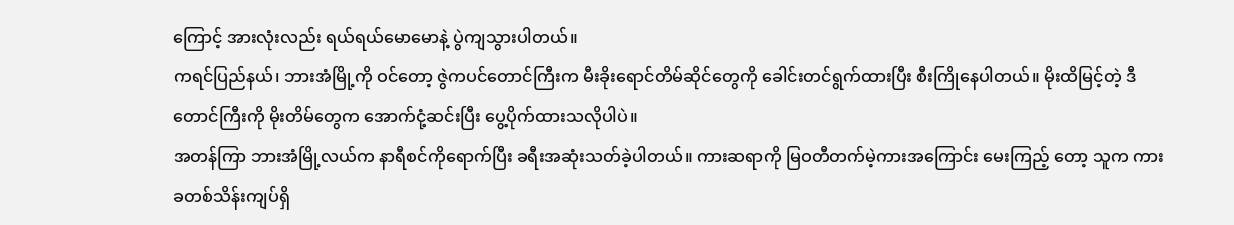ကြောင့် အားလုံးလည်း ရယ်ရယ်မောမောနဲ့ ပွဲကျသွားပါတယ်။
ကရင်ပြည်နယ်၊ ဘားအံမြို့ကို ဝင်တော့ ဇွဲကပင်တောင်ကြီးက မီးခိုးရောင်တိမ်ဆိုင်တွေကို ခေါင်းတင်ရွက်ထားပြီး စီးကြိုနေပါတယ်။ မိုးထိမြင့်တဲ့ ဒီတောင်ကြီးကို မိုးတိမ်တွေက အောက်ငုံ့ဆင်းပြီး ပွေ့ပိုက်ထားသလိုပါပဲ။
အတန်ကြာ ဘားအံမြို့လယ်က နာရီစင်ကိုရောက်ပြီး ခရီးအဆုံးသတ်ခဲ့ပါတယ်။ ကားဆရာကို မြဝတီတက်မဲ့ကားအကြောင်း မေးကြည့် တော့ သူက ကားခတစ်သိန်းကျပ်ရှိ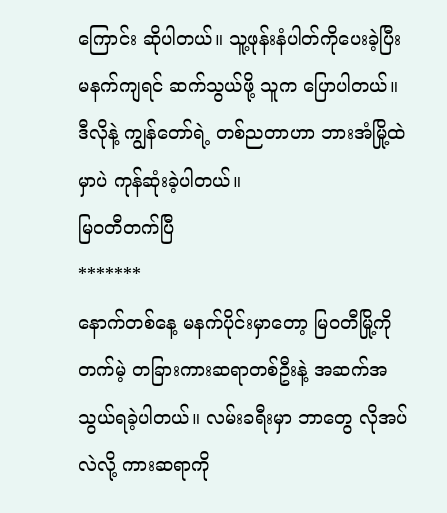ကြောင်း ဆိုပါတယ်။ သူ့ဖုန်းနံပါတ်ကိုပေးခဲ့ပြီး မနက်ကျရင် ဆက်သွယ်ဖို့ သူက ပြောပါတယ်။ ဒီလိုနဲ့ ကျွန်တော်ရဲ့ တစ်ညတာဟာ ဘားအံမြို့ထဲမှာပဲ ကုန်ဆုံးခဲ့ပါတယ်။
မြဝတီတက်ပြီ
*******
နောက်တစ်နေ့ မနက်ပိုင်းမှာတော့ မြဝတီမြို့ကို တက်မဲ့ တခြားကားဆရာတစ်ဦးနဲ့ အဆက်အသွယ်ရခဲ့ပါတယ်။ လမ်းခရီးမှာ ဘာတွေ လိုအပ်လဲလို့ ကားဆရာကို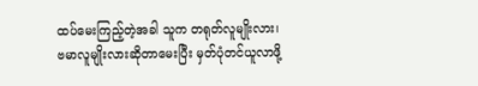ထပ်မေးကြည့်တဲ့အခါ သူက တရုတ်လူမျိုးလား၊ ဗမာလူမျိုးလားဆိုတာမေးပြီး မှတ်ပုံတင်ယူလာဖို့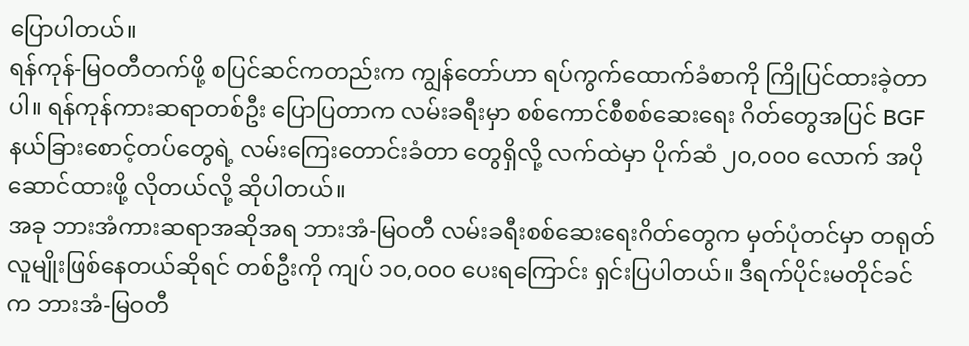ပြောပါတယ်။
ရန်ကုန်-မြဝတီတက်ဖို့ စပြင်ဆင်ကတည်းက ကျွန်တော်ဟာ ရပ်ကွက်ထောက်ခံစာကို ကြိုပြင်ထားခဲ့တာပါ။ ရန်ကုန်ကားဆရာတစ်ဦး ပြောပြတာက လမ်းခရီးမှာ စစ်ကောင်စီစစ်ဆေးရေး ဂိတ်တွေအပြင် BGF နယ်ခြားစောင့်တပ်တွေရဲ့ လမ်းကြေးတောင်းခံတာ တွေရှိလို့ လက်ထဲမှာ ပိုက်ဆံ ၂၀,၀၀၀ လောက် အပိုဆောင်ထားဖို့ လိုတယ်လို့ ဆိုပါတယ်။
အခု ဘားအံကားဆရာအဆိုအရ ဘားအံ-မြဝတီ လမ်းခရီးစစ်ဆေးရေးဂိတ်တွေက မှတ်ပုံတင်မှာ တရုတ်လူမျိုးဖြစ်နေတယ်ဆိုရင် တစ်ဦးကို ကျပ် ၁၀,၀၀၀ ပေးရကြောင်း ရှင်းပြပါတယ်။ ဒီရက်ပိုင်းမတိုင်ခင်က ဘားအံ-မြဝတီ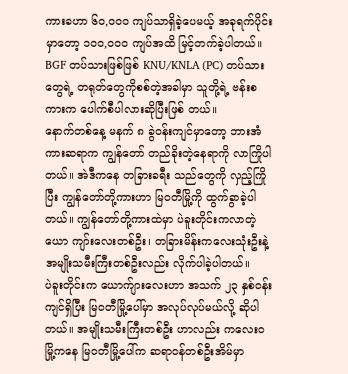ကားခဟာ ၆၀,၀၀၀ ကျပ်သာရှိခဲ့ပေမယ့် အခုရက်ပိုင်းမှာတော့ ၁၀၀,၀၀၀ ကျပ်အထိ မြင့်တက်ခဲ့ပါတယ်။
BGF တပ်သားဖြစ်ဖြစ် KNU/KNLA (PC) တပ်သားတွေရဲ့ တရုတ်တွေကိုစစ်တဲ့အခါမှာ သူတို့ရဲ့ ဗန်းစကားက ပေါက်စီပါလားဆိုပြီးဖြစ် တယ်။
နောက်တစ်နေ့ မနက် ၈ ခွဲဝန်းကျင်မှာတော့ ဘားအံကားဆရာက ကျွန်တော် တည်ခိုးတဲ့နေရာကို လာကြိုပါတယ်။ အဲဒီကနေ တခြားခရီး သည်တွေကို လှည့်ကြိုပြီး ကျွန်တော်တို့ကားဟာ မြဝတီမြို့ကို ထွက်ခွာခဲ့ပါတယ်။ ကျွန်တော်တို့ကားထဲမှာ ပဲခူးတိုင်းကလာတဲ့ ယော ကျာ်းလေးတစ်ဦး၊ တခြားမိန်းကလေးသုံးဦးနဲ့ အမျိုးသမီးကြီးတစ်ဦးလည်း လိုက်ပါခဲ့ပါတယ်။
ပဲခူးတိုင်းက ယောက်ျားလေးဟာ အသက် ၂၃ နှစ်ဝန်းကျင်ရှိပြီး မြဝတီမြို့ပေါ်မှာ အလုပ်လုပ်မယ်လို့ ဆိုပါတယ်။ အမျိုးသမီးကြီးတစ်ဦး ဟာလည်း ကလေးဝမြို့ကနေ မြဝတီမြို့ပေါ်က ဆရာဝန်တစ်ဦးအိမ်မှာ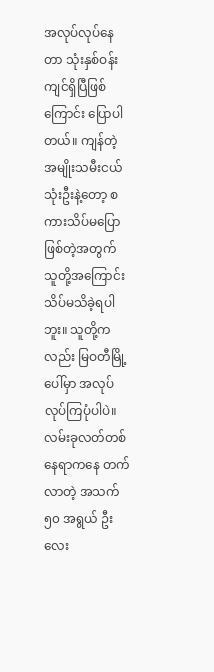အလုပ်လုပ်နေတာ သုံးနှစ်ဝန်းကျင်ရှိပြီဖြစ်ကြောင်း ပြောပါတယ်။ ကျန်တဲ့ အမျိုးသမီးငယ် သုံးဦးနဲ့တော့ စကားသိပ်မပြောဖြစ်တဲ့အတွက် သူတို့အကြောင်း သိပ်မသိခဲ့ရပါဘူး။ သူတို့ကလည်း မြဝတီမြို့ ပေါ်မှာ အလုပ်လုပ်ကြပုံပါပဲ။ လမ်းခုလတ်တစ်နေရာကနေ တက်လာတဲ့ အသက် ၅၀ အရွယ် ဦးလေး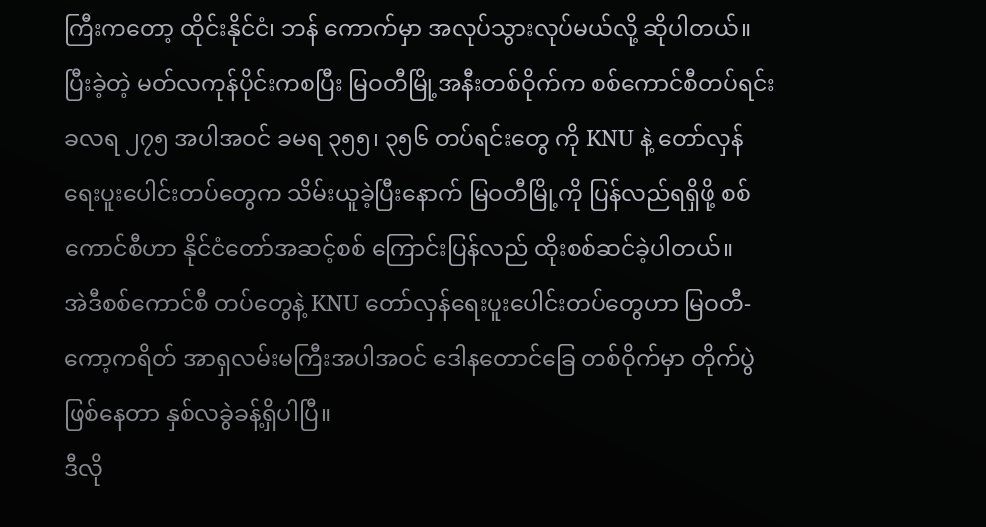ကြီးကတော့ ထိုင်းနိုင်ငံ၊ ဘန် ကောက်မှာ အလုပ်သွားလုပ်မယ်လို့ ဆိုပါတယ်။
ပြီးခဲ့တဲ့ မတ်လကုန်ပိုင်းကစပြီး မြဝတီမြို့အနီးတစ်ဝိုက်က စစ်ကောင်စီတပ်ရင်း ခလရ ၂၇၅ အပါအဝင် ခမရ ၃၅၅၊ ၃၅၆ တပ်ရင်းတွေ ကို KNU နဲ့ တော်လှန်ရေးပူးပေါင်းတပ်တွေက သိမ်းယူခဲ့ပြီးနောက် မြဝတီမြို့ကို ပြန်လည်ရရှိဖို့ စစ်ကောင်စီဟာ နိုင်ငံတော်အဆင့်စစ် ကြောင်းပြန်လည် ထိုးစစ်ဆင်ခဲ့ပါတယ်။
အဲဒီစစ်ကောင်စီ တပ်တွေနဲ့ KNU တော်လှန်ရေးပူးပေါင်းတပ်တွေဟာ မြဝတီ-ကော့ကရိတ် အာရှလမ်းမကြီးအပါအဝင် ဒေါနတောင်ခြေ တစ်ဝိုက်မှာ တိုက်ပွဲဖြစ်နေတာ နှစ်လခွဲခန့်ရှိပါပြီ။
ဒီလို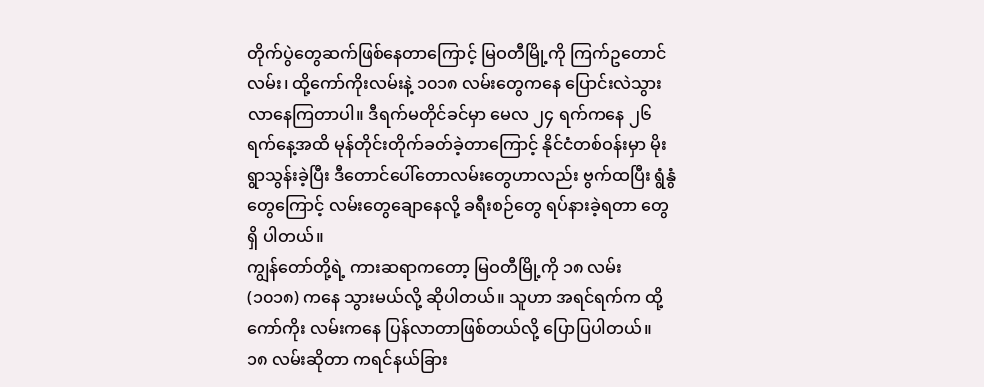တိုက်ပွဲတွေဆက်ဖြစ်နေတာကြောင့် မြဝတီမြို့ကို ကြက်ဥတောင်လမ်း၊ ထို့ကော်ကိုးလမ်းနဲ့ ၁၀၁၈ လမ်းတွေကနေ ပြောင်းလဲသွား လာနေကြတာပါ။ ဒီရက်မတိုင်ခင်မှာ မေလ ၂၄ ရက်ကနေ ၂၆ ရက်နေ့အထိ မုန်တိုင်းတိုက်ခတ်ခဲ့တာကြောင့် နိုင်ငံတစ်ဝန်းမှာ မိုးရွာသွန်းခဲ့ပြီး ဒီတောင်ပေါ်တောလမ်းတွေဟာလည်း ဗွက်ထပြီး ရွံနွံတွေကြောင့် လမ်းတွေချောနေလို့ ခရီးစဉ်တွေ ရပ်နားခဲ့ရတာ တွေရှိ ပါတယ်။
ကျွန်တော်တို့ရဲ့ ကားဆရာကတော့ မြဝတီမြို့ကို ၁၈ လမ်း (၁၀၁၈) ကနေ သွားမယ်လို့ ဆိုပါတယ်။ သူဟာ အရင်ရက်က ထို့ကော်ကိုး လမ်းကနေ ပြန်လာတာဖြစ်တယ်လို့ ပြောပြပါတယ်။ ၁၈ လမ်းဆိုတာ ကရင်နယ်ခြား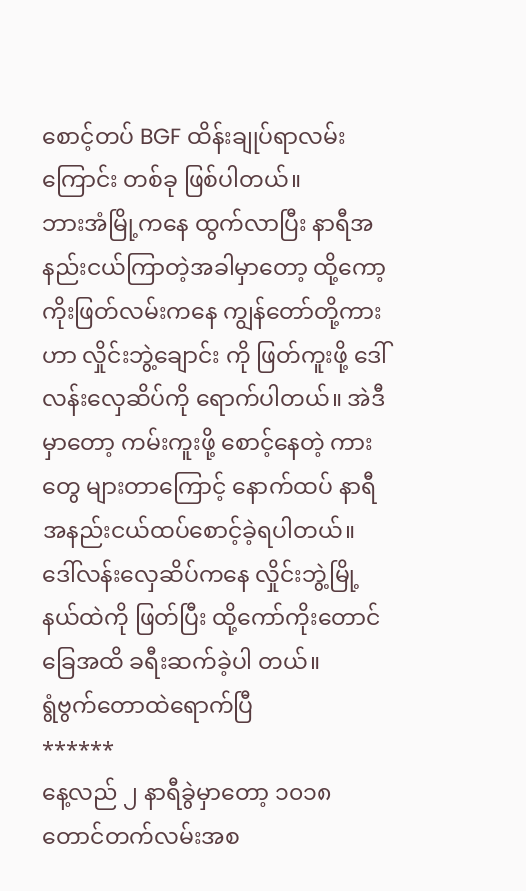စောင့်တပ် BGF ထိန်းချုပ်ရာလမ်းကြောင်း တစ်ခု ဖြစ်ပါတယ်။
ဘားအံမြို့ကနေ ထွက်လာပြီး နာရီအနည်းငယ်ကြာတဲ့အခါမှာတော့ ထို့ကော့ကိုးဖြတ်လမ်းကနေ ကျွန်တော်တို့ကားဟာ လှိုင်းဘွဲ့ချောင်း ကို ဖြတ်ကူးဖို့ ဒေါ်လန်းလှေဆိပ်ကို ရောက်ပါတယ်။ အဲဒီမှာတော့ ကမ်းကူးဖို့ စောင့်နေတဲ့ ကားတွေ များတာကြောင့် နောက်ထပ် နာရီ အနည်းငယ်ထပ်စောင့်ခဲ့ရပါတယ်။ ဒေါ်လန်းလှေဆိပ်ကနေ လှိုင်းဘွဲ့မြို့နယ်ထဲကို ဖြတ်ပြီး ထို့ကော်ကိုးတောင်ခြေအထိ ခရီးဆက်ခဲ့ပါ တယ်။
ရွံဗွက်တောထဲရောက်ပြီ
******
နေ့လည် ၂ နာရီခွဲမှာတော့ ၁၀၁၈ တောင်တက်လမ်းအစ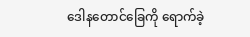ဒေါနတောင်ခြေကို ရောက်ခဲ့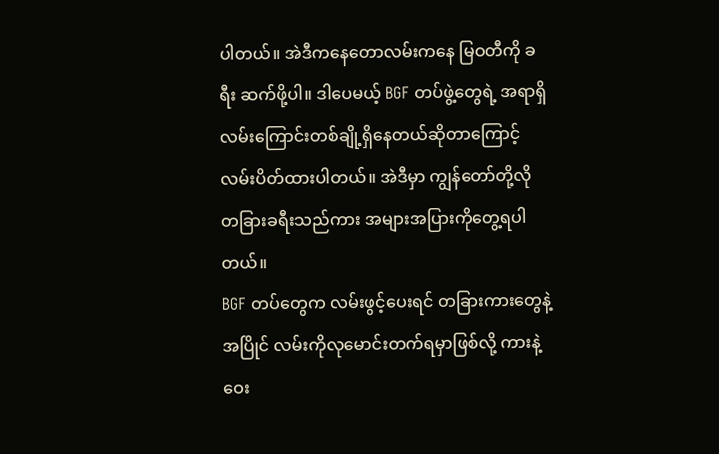ပါတယ်။ အဲဒီကနေတောလမ်းကနေ မြဝတီကို ခရီး ဆက်ဖို့ပါ။ ဒါပေမယ့် BGF တပ်ဖွဲ့တွေရဲ့ အရာရှိလမ်းကြောင်းတစ်ချို့ရှိနေတယ်ဆိုတာကြောင့် လမ်းပိတ်ထားပါတယ်။ အဲဒီမှာ ကျွန်တော်တို့လို တခြားခရီးသည်ကား အများအပြားကိုတွေ့ရပါတယ်။
BGF တပ်တွေက လမ်းဖွင့်ပေးရင် တခြားကားတွေနဲ့အပြိုင် လမ်းကိုလုမောင်းတက်ရမှာဖြစ်လို့ ကားနဲ့ဝေး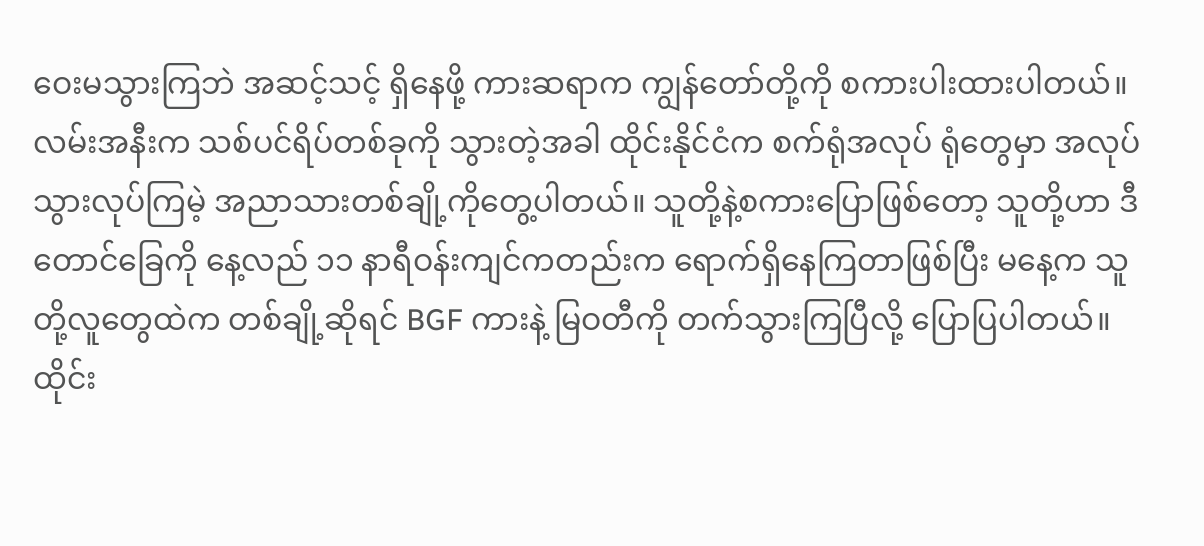ဝေးမသွားကြဘဲ အဆင့်သင့် ရှိနေဖို့ ကားဆရာက ကျွန်တော်တို့ကို စကားပါးထားပါတယ်။ လမ်းအနီးက သစ်ပင်ရိပ်တစ်ခုကို သွားတဲ့အခါ ထိုင်းနိုင်ငံက စက်ရုံအလုပ် ရုံတွေမှာ အလုပ်သွားလုပ်ကြမဲ့ အညာသားတစ်ချို့ကိုတွေ့ပါတယ်။ သူတို့နဲ့စကားပြောဖြစ်တော့ သူတို့ဟာ ဒီတောင်ခြေကို နေ့လည် ၁၁ နာရီဝန်းကျင်ကတည်းက ရောက်ရှိနေကြတာဖြစ်ပြီး မနေ့က သူတို့လူတွေထဲက တစ်ချို့ဆိုရင် BGF ကားနဲ့ မြဝတီကို တက်သွားကြပြီလို့ ပြောပြပါတယ်။
ထိုင်း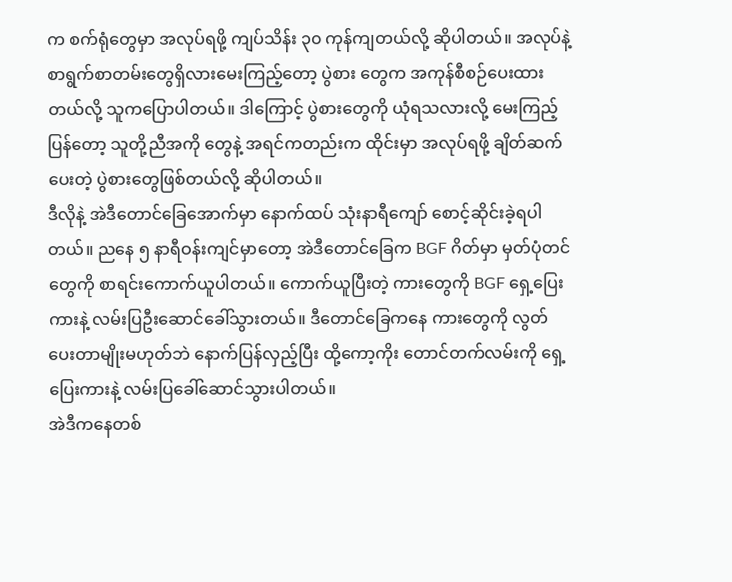က စက်ရုံတွေမှာ အလုပ်ရဖို့ ကျပ်သိန်း ၃၀ ကုန်ကျတယ်လို့ ဆိုပါတယ်။ အလုပ်နဲ့စာရွက်စာတမ်းတွေရှိလားမေးကြည့်တော့ ပွဲစား တွေက အကုန်စီစဉ်ပေးထားတယ်လို့ သူကပြောပါတယ်။ ဒါကြောင့် ပွဲစားတွေကို ယုံရသလားလို့ မေးကြည့်ပြန်တော့ သူတို့ညီအကို တွေနဲ့ အရင်ကတည်းက ထိုင်းမှာ အလုပ်ရဖို့ ချိတ်ဆက်ပေးတဲ့ ပွဲစားတွေဖြစ်တယ်လို့ ဆိုပါတယ်။
ဒီလိုနဲ့ အဲဒီတောင်ခြေအောက်မှာ နောက်ထပ် သုံးနာရီကျော် စောင့်ဆိုင်းခဲ့ရပါတယ်။ ညနေ ၅ နာရီဝန်းကျင်မှာတော့ အဲဒီတောင်ခြေက BGF ဂိတ်မှာ မှတ်ပုံတင်တွေကို စာရင်းကောက်ယူပါတယ်။ ကောက်ယူပြီးတဲ့ ကားတွေကို BGF ရှေ့ပြေးကားနဲ့ လမ်းပြဦးဆောင်ခေါ်သွားတယ်။ ဒီတောင်ခြေကနေ ကားတွေကို လွတ်ပေးတာမျိုးမဟုတ်ဘဲ နောက်ပြန်လှည့်ပြီး ထို့ကော့ကိုး တောင်တက်လမ်းကို ရှေ့ပြေးကားနဲ့ လမ်းပြခေါ်ဆောင်သွားပါတယ်။
အဲဒီကနေတစ်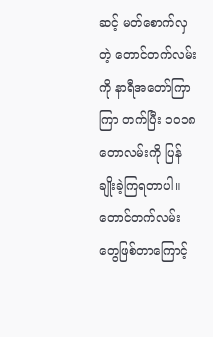ဆင့် မတ်စောက်လှတဲ့ တောင်တက်လမ်းကို နာရီအတော်ကြာကြာ တက်ပြီး ၁၀၁၈ တောလမ်းကို ပြန်ချိုးခဲ့ကြရတာပါ။ တောင်တက်လမ်းတွေဖြစ်တာကြောင့်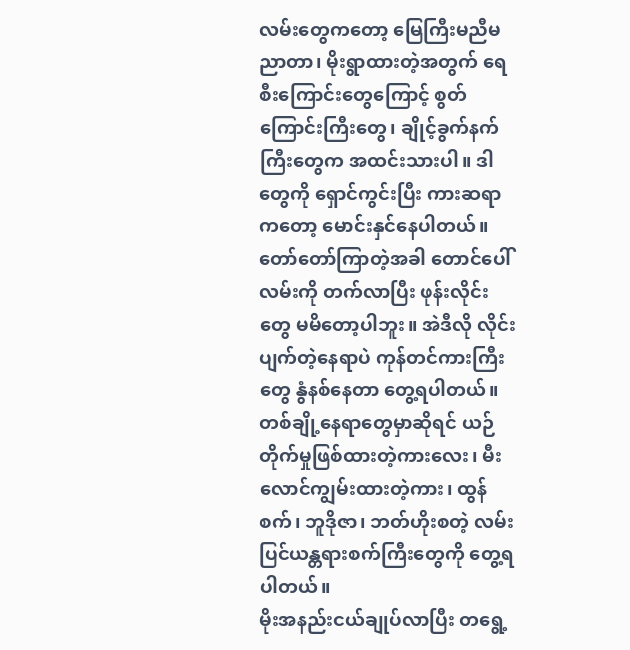လမ်းတွေကတော့ မြေကြီးမညီမညာတာ၊ မိုးရွာထားတဲ့အတွက် ရေစီးကြောင်းတွေကြောင့် စွတ်ကြောင်းကြီးတွေ၊ ချိုင့်ခွက်နက်ကြီးတွေက အထင်းသားပါ။ ဒါတွေကို ရှောင်ကွင်းပြီး ကားဆရာကတော့ မောင်းနှင်နေပါတယ်။
တော်တော်ကြာတဲ့အခါ တောင်ပေါ်လမ်းကို တက်လာပြီး ဖုန်းလိုင်းတွေ မမိတော့ပါဘူး။ အဲဒီလို လိုင်းပျက်တဲ့နေရာပဲ ကုန်တင်ကားကြီး တွေ နွံနစ်နေတာ တွေ့ရပါတယ်။ တစ်ချို့နေရာတွေမှာဆိုရင် ယဉ်တိုက်မှုဖြစ်ထားတဲ့ကားလေး၊ မီးလောင်ကျွမ်းထားတဲ့ကား၊ ထွန်စက်၊ ဘူဒိုဇာ၊ ဘတ်ဟိုးစတဲ့ လမ်းပြင်ယန္တရားစက်ကြီးတွေကို တွေ့ရပါတယ်။
မိုးအနည်းငယ်ချုပ်လာပြီး တရွေ့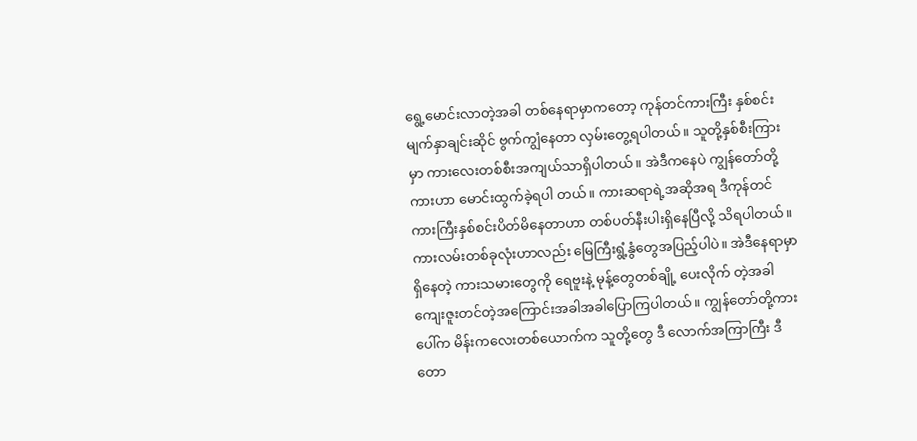ရွေ့မောင်းလာတဲ့အခါ တစ်နေရာမှာကတော့ ကုန်တင်ကားကြီး နှစ်စင်း မျက်နှာချင်းဆိုင် ဗွက်ကျွံနေတာ လှမ်းတွေ့ရပါတယ်။ သူတို့နှစ်စီးကြားမှာ ကားလေးတစ်စီးအကျယ်သာရှိပါတယ်။ အဲဒီကနေပဲ ကျွန်တော်တို့ကားဟာ မောင်းထွက်ခဲ့ရပါ တယ်။ ကားဆရာရဲ့အဆိုအရ ဒီကုန်တင်ကားကြီးနှစ်စင်းပိတ်မိနေတာဟာ တစ်ပတ်နီးပါးရှိနေပြီလို့ သိရပါတယ်။
ကားလမ်းတစ်ခုလုံးဟာလည်း မြေကြီးရွံ့နွံတွေအပြည့်ပါပဲ။ အဲဒီနေရာမှာ ရှိနေတဲ့ ကားသမားတွေကို ရေဗူးနဲ့ မုန့်တွေတစ်ချို့ ပေးလိုက် တဲ့အခါ ကျေးဇူးတင်တဲ့အကြောင်းအခါအခါပြောကြပါတယ်။ ကျွန်တော်တို့ကားပေါ်က မိန်းကလေးတစ်ယောက်က သူတို့တွေ ဒီ လောက်အကြာကြီး ဒီတော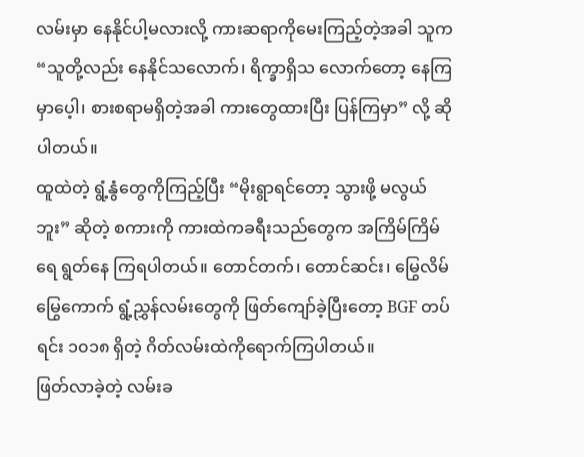လမ်းမှာ နေနိုင်ပါ့မလားလို့ ကားဆရာကိုမေးကြည့်တဲ့အခါ သူက “သူတို့လည်း နေနိုင်သလောက်၊ ရိက္ခာရှိသ လောက်တော့ နေကြမှာပေ့ါ၊ စားစရာမရှိတဲ့အခါ ကားတွေထားပြီး ပြန်ကြမှာ” လို့ ဆိုပါတယ်။
ထူထဲတဲ့ ရွံ့နွံတွေကိုကြည့်ပြီး “မိုးရွာရင်တော့ သွားဖို့ မလွယ်ဘူး” ဆိုတဲ့ စကားကို ကားထဲကခရီးသည်တွေက အကြိမ်ကြိမ်ရေ ရွတ်နေ ကြရပါတယ်။ တောင်တက်၊ တောင်ဆင်း၊ မြွေလိမ်မြွေကောက် ရွံ့ညွှန်လမ်းတွေကို ဖြတ်ကျော်ခဲ့ပြီးတော့ BGF တပ်ရင်း ၁၀၁၈ ရှိတဲ့ ဂိတ်လမ်းထဲကိုရောက်ကြပါတယ်။
ဖြတ်လာခဲ့တဲ့ လမ်းခ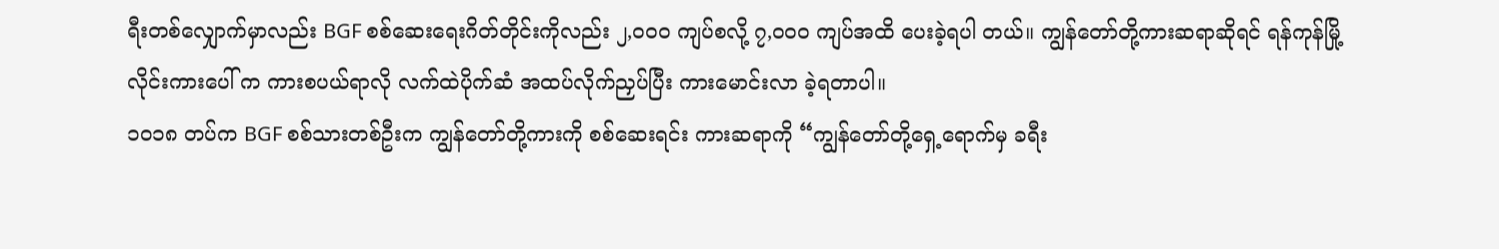ရီးတစ်လျှောက်မှာလည်း BGF စစ်ဆေးရေးဂိတ်တိုင်းကိုလည်း ၂,၀၀၀ ကျပ်စလို့ ၇,၀၀၀ ကျပ်အထိ ပေးခဲ့ရပါ တယ်။ ကျွန်တော်တို့ကားဆရာဆိုရင် ရန်ကုန်မြို့လိုင်းကားပေါ် က ကားစပယ်ရာလို လက်ထဲပိုက်ဆံ အထပ်လိုက်ညှပ်ပြီး ကားမောင်းလာ ခဲ့ရတာပါ။
၁၀၁၈ တပ်က BGF စစ်သားတစ်ဦးက ကျွန်တော်တို့ကားကို စစ်ဆေးရင်း ကားဆရာကို “ကျွန်တော်တို့ရှေ့ရောက်မှ ခရီး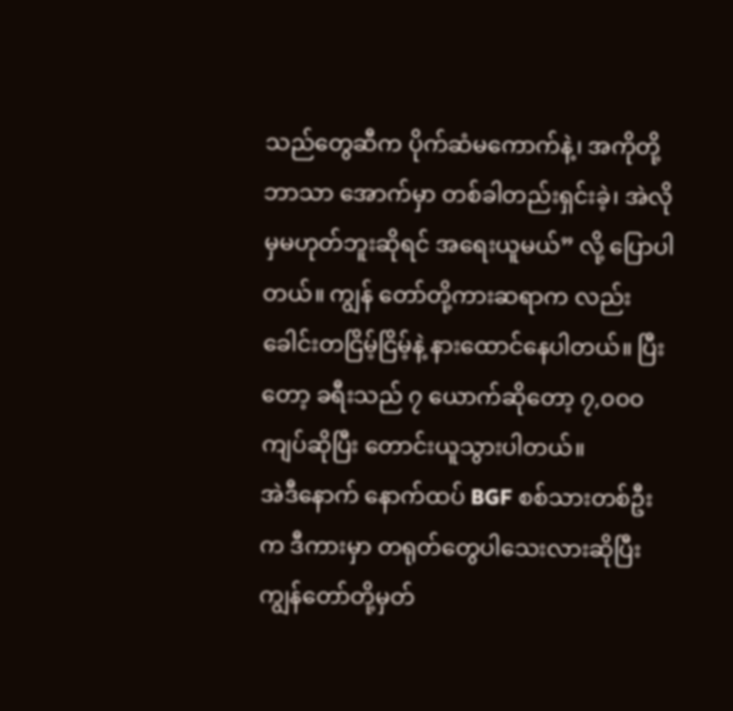သည်တွေဆီက ပိုက်ဆံမကောက်နဲ့၊ အကိုတို့ဘာသာ အောက်မှာ တစ်ခါတည်းရှင်းခဲ့၊ အဲလိုမှမဟုတ်ဘူးဆိုရင် အရေးယူမယ်” လို့ ပြောပါတယ်။ ကျွန် တော်တို့ကားဆရာက လည်း ခေါင်းတငြိမ့်ငြိမ့်နဲ့ နားထောင်နေပါတယ်။ ပြီးတော့ ခရီးသည် ၇ ယောက်ဆိုတော့ ၇,၀၀၀ ကျပ်ဆိုပြီး တောင်းယူသွားပါတယ်။
အဲဒီနောက် နောက်ထပ် BGF စစ်သားတစ်ဦးက ဒီကားမှာ တရုတ်တွေပါသေးလားဆိုပြီး ကျွန်တော်တို့မှတ်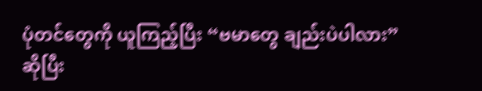ပုံတင်တွေကို ယူကြည့်ပြီး “ဗမာတွေ ချည်းပဲပါလား” ဆိုပြီး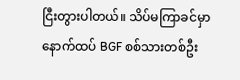ငြီးတွားပါတယ်။ သိပ်မကြာခင်မှာ နောက်ထပ် BGF စစ်သားတစ်ဦး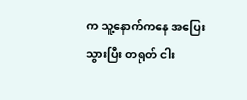က သူ့နောက်ကနေ အပြေးသွားပြီး တရုတ် ငါး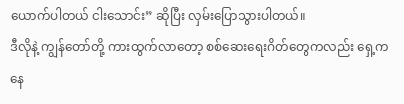ယောက်ပါတယ် ငါးသောင်း” ဆိုပြီး လှမ်းပြောသွားပါတယ်။
ဒီလိုနဲ့ ကျွန်တော်တို့ ကားထွက်လာတော့ စစ်ဆေးရေးဂိတ်တွေကလည်း ရှေ့ကနေ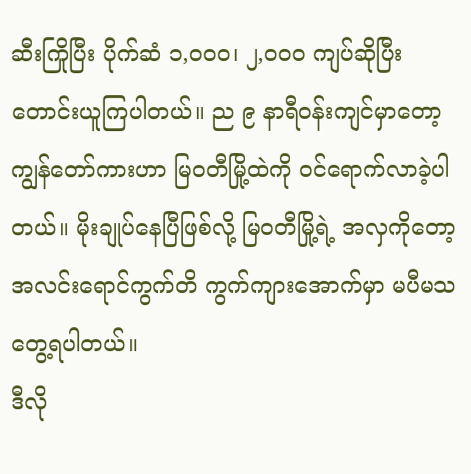ဆီးကြိုပြီး ပိုက်ဆံ ၁,၀၀၀၊ ၂,၀၀၀ ကျပ်ဆိုပြီး တောင်းယူကြပါတယ်။ ည ၉ နာရီဝန်းကျင်မှာတော့ ကျွန်တော်ကားဟာ မြဝတီမြို့ထဲကို ဝင်ရောက်လာခဲ့ပါတယ်။ မိုးချုပ်နေပြီဖြစ်လို့ မြဝတီမြို့ရဲ့ အလှကိုတော့ အလင်းရောင်ကွက်တိ ကွက်ကျားအောက်မှာ မပီမသတွေ့ရပါတယ်။
ဒီလို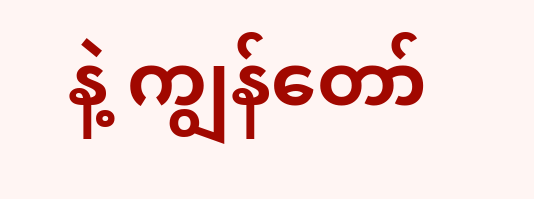နဲ့ ကျွန်တော်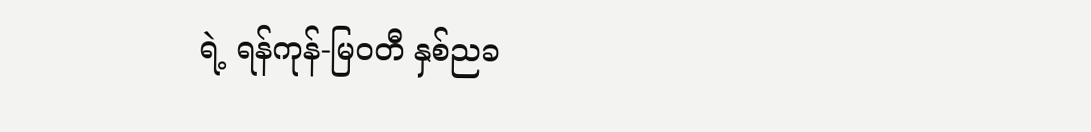ရဲ့ ရန်ကုန်-မြဝတီ နှစ်ညခ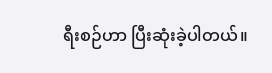ရီးစဉ်ဟာ ပြီးဆုံးခဲ့ပါတယ်။